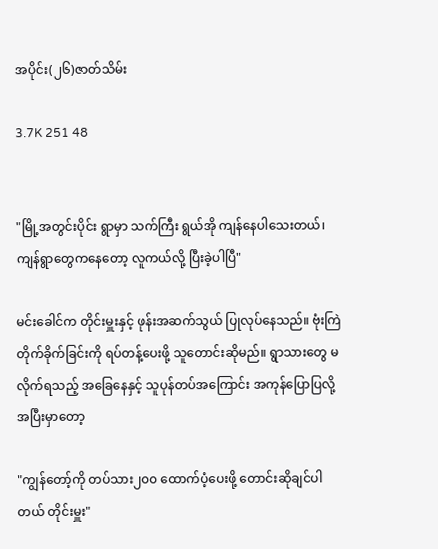အပိုင်း(၂၆)ဇာတ်သိမ်း

3.7K 251 48


"မြို့အတွင်းပိုင်း ရွာမှာ သက်ကြီး ရွယ်အို ကျန်နေပါသေးတယ်၊ ကျန်ရွာတွေကနေတော့ လူကယ်လို့ ပြီးခဲ့ပါပြီ"

မင်းခေါင်က တိုင်းမှူးနှင့် ဖုန်းအဆက်သွယ် ပြုလုပ်နေသည်။ ဗုံးကြဲတိုက်ခိုက်ခြင်းကို ရပ်တန့်ပေးဖို့ သူတောင်းဆိုမည်။ ရွာသားတွေ မလိုက်ရသည့် အခြေနေနှင့် သူပုန်တပ်အကြောင်း အကုန်ပြောပြလို့ အပြီးမှာတော့

"ကျွန်တော့်ကို တပ်သား၂၀၀ ထောက်ပံ့ပေးဖို့ တောင်းဆိုချင်ပါတယ် တိုင်းမှူး"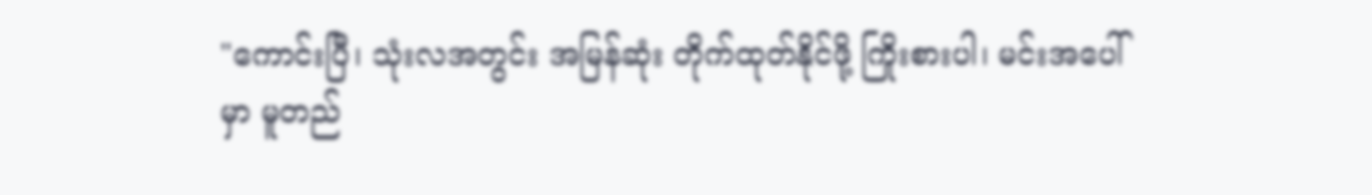"ကောင်းပြီ၊ သုံးလအတွင်း အမြန်ဆုံး တိုက်ထုတ်နိုင်ဖို့ ကြိုးစားပါ၊ မင်းအပေါ်မှာ မူတည်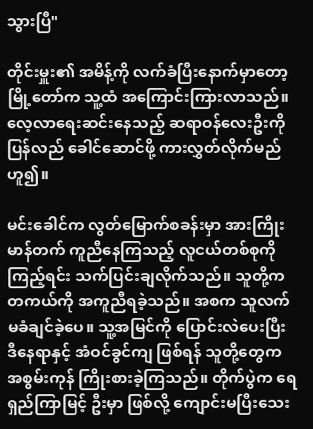သွားပြီ"

တိုင်းမှူး၏ အမိန့်ကို လက်ခံပြီးနောက်မှာတော့ မြို့တော်က သူ့ထံ အကြောင်းကြားလာသည်။ လေ့လာရေးဆင်းနေသည့် ဆရာဝန်လေးဦးကို ပြန်လည် ခေါင်ဆောင်ဖို့ ကားလွှတ်လိုက်မည်ဟူ၍။

မင်းခေါင်က လွတ်မြောက်စခန်းမှာ အားကြိုးမာန်တက် ကူညီနေကြသည့် လူငယ်တစ်စုကို ကြည့်ရင်း သက်ပြင်းချလိုက်သည်။ သူတို့က တကယ်ကို အကူညီရခဲ့သည်။ အစက သူလက်မခံချင်ခဲ့ပေ။ သူ့အမြင်ကို ပြောင်းလဲပေးပြီး ဒီနေရာနှင့် အံဝင်ခွင်ကျ ဖြစ်ရန် သူတို့တွေက အစွမ်းကုန် ကြိုးစားခဲ့ကြသည်။ တိုက်ပွဲက ရေရှည်ကြာမြင့် ဦးမှာ ဖြစ်လို့ ကျောင်းမပြီးသေး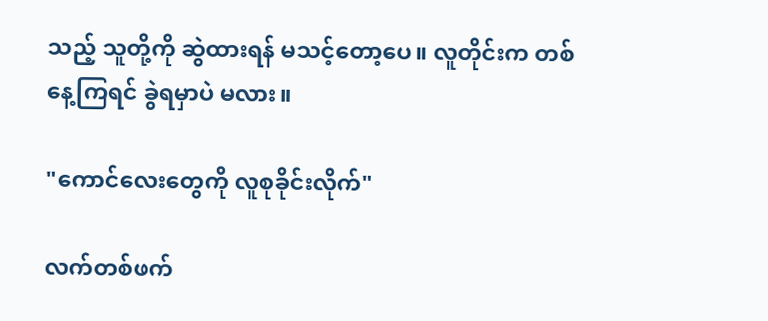သည့် သူတို့ကို ဆွဲထားရန် မသင့်တော့ပေ။ လူတိုင်းက တစ်နေ့ကြရင် ခွဲရမှာပဲ မလား။

"ကောင်လေးတွေကို လူစုခိုင်းလိုက်"

လက်တစ်ဖက်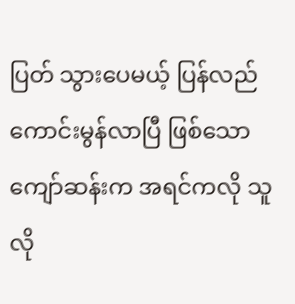ပြတ် သွားပေမယ့် ပြန်လည်ကောင်းမွန်လာပြီ ဖြစ်သော ကျော်ဆန်းက အရင်ကလို သူလို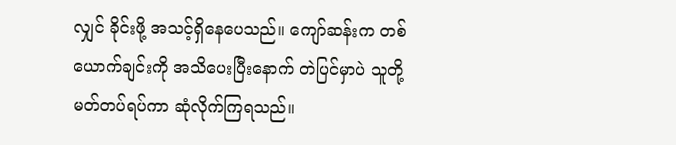လျှင် ခိုင်းဖို့ အသင့်ရှိနေပေသည်။ ကျော်ဆန်းက တစ်ယောက်ချင်းကို အသိပေးပြီးနောက် တဲပြင်မှာပဲ သူတို့မတ်တပ်ရပ်ကာ ဆုံလိုက်ကြရသည်။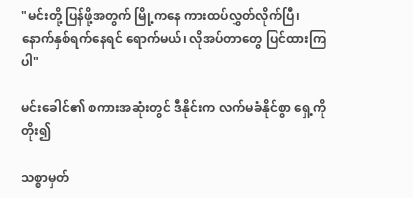"မင်းတို့ ပြန်ဖို့အတွက် မြို့ကနေ ကားထပ်လွှတ်လိုက်ပြီ၊ နောက်နှစ်ရက်နေရင် ရောက်မယ်၊ လိုအပ်တာတွေ ပြင်ထားကြပါ"

မင်းခေါင်၏ စကားအဆုံးတွင် ဒီနိုင်းက လက်မခံနိုင်စွာ ရှေ့ကို တိုး၍

သစ္စာမှတ်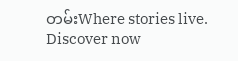တမ်းWhere stories live. Discover now